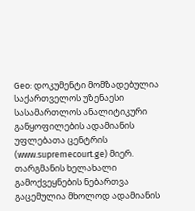Geo: დოკუმენტი მომზადებულია საქართველოს უზენაესი სასამართლოს ანალიტიკური განყოფილების ადამიანის უფლებათა ცენტრის (www.supremecourt.ge) მიერ. თარგმანის ხელახალი გამოქვეყნების ნებართვა გაცემულია მხოლოდ ადამიანის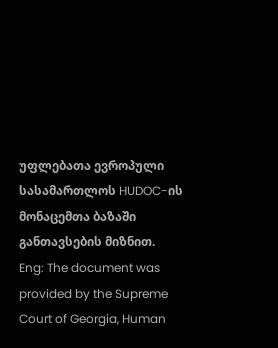უფლებათა ევროპული სასამართლოს HUDOC-ის მონაცემთა ბაზაში განთავსების მიზნით.
Eng: The document was provided by the Supreme Court of Georgia, Human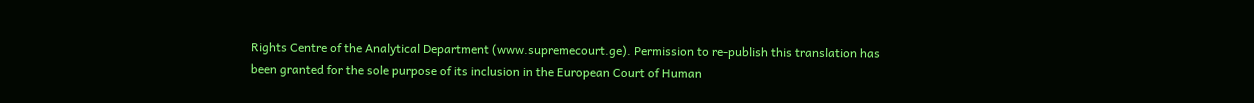Rights Centre of the Analytical Department (www.supremecourt.ge). Permission to re-publish this translation has been granted for the sole purpose of its inclusion in the European Court of Human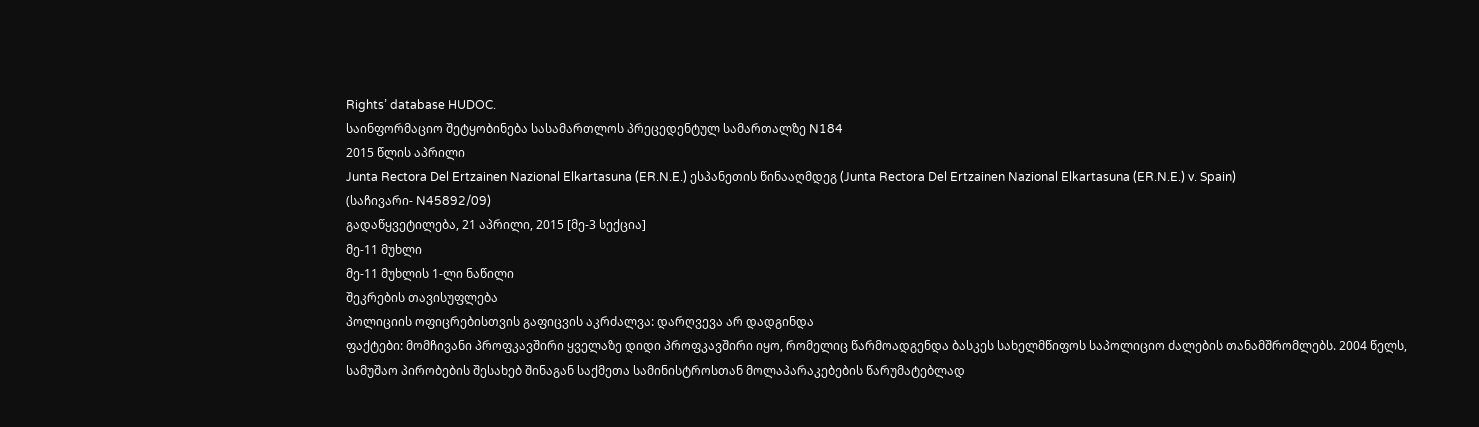Rights’ database HUDOC.
საინფორმაციო შეტყობინება სასამართლოს პრეცედენტულ სამართალზე N184
2015 წლის აპრილი
Junta Rectora Del Ertzainen Nazional Elkartasuna (ER.N.E.) ესპანეთის წინააღმდეგ (Junta Rectora Del Ertzainen Nazional Elkartasuna (ER.N.E.) v. Spain)
(საჩივარი- N45892/09)
გადაწყვეტილება, 21 აპრილი, 2015 [მე-3 სექცია]
მე-11 მუხლი
მე-11 მუხლის 1-ლი ნაწილი
შეკრების თავისუფლება
პოლიციის ოფიცრებისთვის გაფიცვის აკრძალვა: დარღვევა არ დადგინდა
ფაქტები: მომჩივანი პროფკავშირი ყველაზე დიდი პროფკავშირი იყო, რომელიც წარმოადგენდა ბასკეს სახელმწიფოს საპოლიციო ძალების თანამშრომლებს. 2004 წელს, სამუშაო პირობების შესახებ შინაგან საქმეთა სამინისტროსთან მოლაპარაკებების წარუმატებლად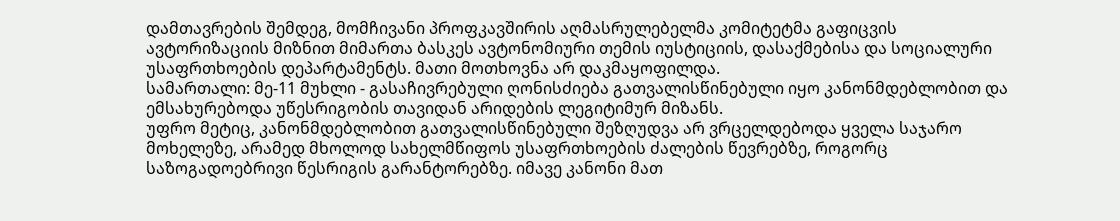დამთავრების შემდეგ, მომჩივანი პროფკავშირის აღმასრულებელმა კომიტეტმა გაფიცვის ავტორიზაციის მიზნით მიმართა ბასკეს ავტონომიური თემის იუსტიციის, დასაქმებისა და სოციალური უსაფრთხოების დეპარტამენტს. მათი მოთხოვნა არ დაკმაყოფილდა.
სამართალი: მე-11 მუხლი - გასაჩივრებული ღონისძიება გათვალისწინებული იყო კანონმდებლობით და ემსახურებოდა უწესრიგობის თავიდან არიდების ლეგიტიმურ მიზანს.
უფრო მეტიც, კანონმდებლობით გათვალისწინებული შეზღუდვა არ ვრცელდებოდა ყველა საჯარო მოხელეზე, არამედ მხოლოდ სახელმწიფოს უსაფრთხოების ძალების წევრებზე, როგორც საზოგადოებრივი წესრიგის გარანტორებზე. იმავე კანონი მათ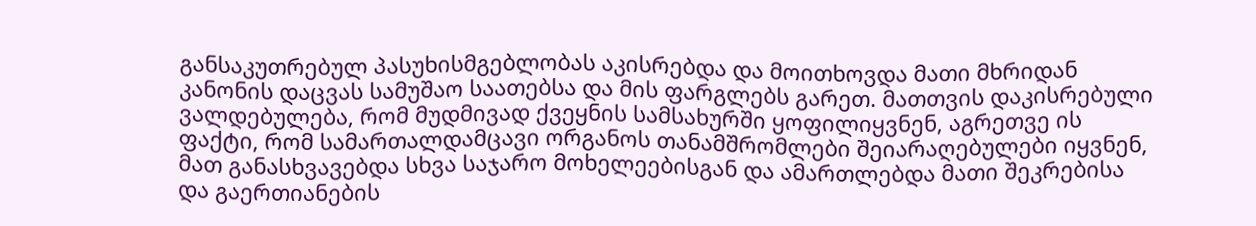განსაკუთრებულ პასუხისმგებლობას აკისრებდა და მოითხოვდა მათი მხრიდან კანონის დაცვას სამუშაო საათებსა და მის ფარგლებს გარეთ. მათთვის დაკისრებული ვალდებულება, რომ მუდმივად ქვეყნის სამსახურში ყოფილიყვნენ, აგრეთვე ის ფაქტი, რომ სამართალდამცავი ორგანოს თანამშრომლები შეიარაღებულები იყვნენ, მათ განასხვავებდა სხვა საჯარო მოხელეებისგან და ამართლებდა მათი შეკრებისა და გაერთიანების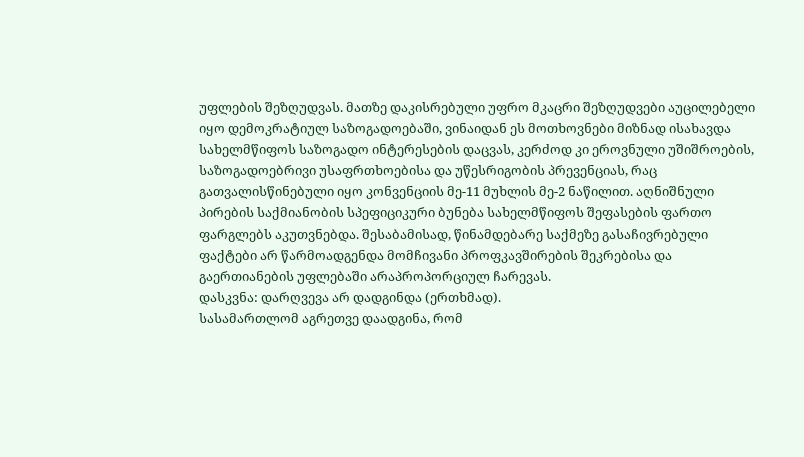უფლების შეზღუდვას. მათზე დაკისრებული უფრო მკაცრი შეზღუდვები აუცილებელი იყო დემოკრატიულ საზოგადოებაში, ვინაიდან ეს მოთხოვნები მიზნად ისახავდა სახელმწიფოს საზოგადო ინტერესების დაცვას, კერძოდ კი ეროვნული უშიშროების, საზოგადოებრივი უსაფრთხოებისა და უწესრიგობის პრევენციას, რაც გათვალისწინებული იყო კონვენციის მე-11 მუხლის მე-2 ნაწილით. აღნიშნული პირების საქმიანობის სპეფიციკური ბუნება სახელმწიფოს შეფასების ფართო ფარგლებს აკუთვნებდა. შესაბამისად, წინამდებარე საქმეზე გასაჩივრებული ფაქტები არ წარმოადგენდა მომჩივანი პროფკავშირების შეკრებისა და გაერთიანების უფლებაში არაპროპორციულ ჩარევას.
დასკვნა: დარღვევა არ დადგინდა (ერთხმად).
სასამართლომ აგრეთვე დაადგინა, რომ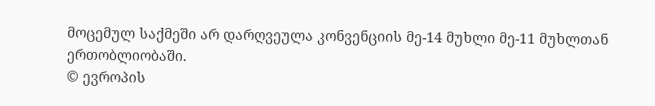მოცემულ საქმეში არ დარღვეულა კონვენციის მე-14 მუხლი მე-11 მუხლთან ერთობლიობაში.
© ევროპის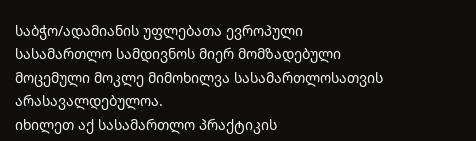საბჭო/ადამიანის უფლებათა ევროპული სასამართლო სამდივნოს მიერ მომზადებული მოცემული მოკლე მიმოხილვა სასამართლოსათვის არასავალდებულოა.
იხილეთ აქ სასამართლო პრაქტიკის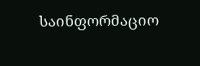საინფორმაციო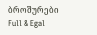ბროშურები
Full & Egal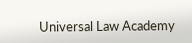Universal Law Academy